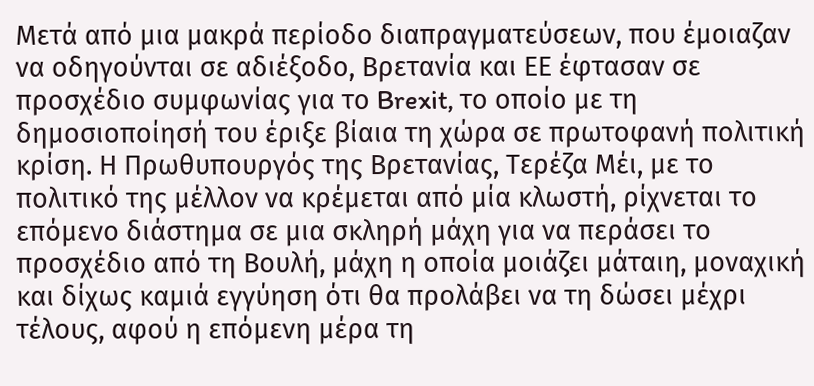Μετά από μια μακρά περίοδο διαπραγματεύσεων, που έμοιαζαν να οδηγούνται σε αδιέξοδο, Βρετανία και ΕΕ έφτασαν σε προσχέδιο συμφωνίας για το Brexit, το οποίο με τη δημοσιοποίησή του έριξε βίαια τη χώρα σε πρωτοφανή πολιτική κρίση. Η Πρωθυπουργός της Βρετανίας, Τερέζα Μέι, με το πολιτικό της μέλλον να κρέμεται από μία κλωστή, ρίχνεται το επόμενο διάστημα σε μια σκληρή μάχη για να περάσει το προσχέδιο από τη Βουλή, μάχη η οποία μοιάζει μάταιη, μοναχική και δίχως καμιά εγγύηση ότι θα προλάβει να τη δώσει μέχρι τέλους, αφού η επόμενη μέρα τη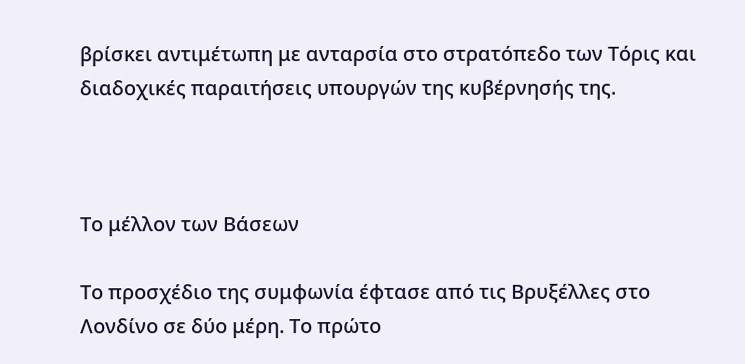βρίσκει αντιμέτωπη με ανταρσία στο στρατόπεδο των Τόρις και διαδοχικές παραιτήσεις υπουργών της κυβέρνησής της.



Το μέλλον των Βάσεων

Το προσχέδιο της συμφωνία έφτασε από τις Βρυξέλλες στο Λονδίνο σε δύο μέρη. Το πρώτο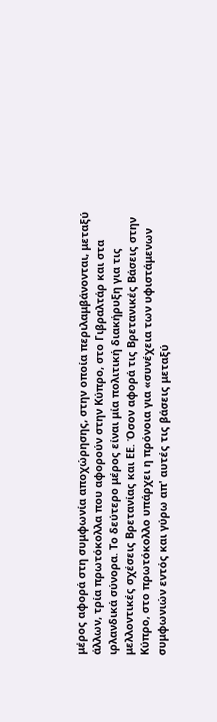μέρος αφορά στη συμφωνία αποχώρησης, στην οποία περιλαμβάνονται, μεταξύ άλλων, τρία πρωτόκολλα που αφορούν στην Κύπρο, στο Γιβραλτάρ και στα ιρλανδικά σύνορα. Το δεύτερο μέρος είναι μία πολιτική διακήρυξη για τις μελλοντικές σχέσεις Βρετανίας και ΕΕ. Όσον αφορά τις Βρετανικές Βάσεις στην Κύπρο, στο πρωτόκολλο υπάρχει η πρόνοια για «συνέχεια των υφιστάμενων συμφωνιών εντός και γύρω απ' αυτές τις βάσεις μεταξύ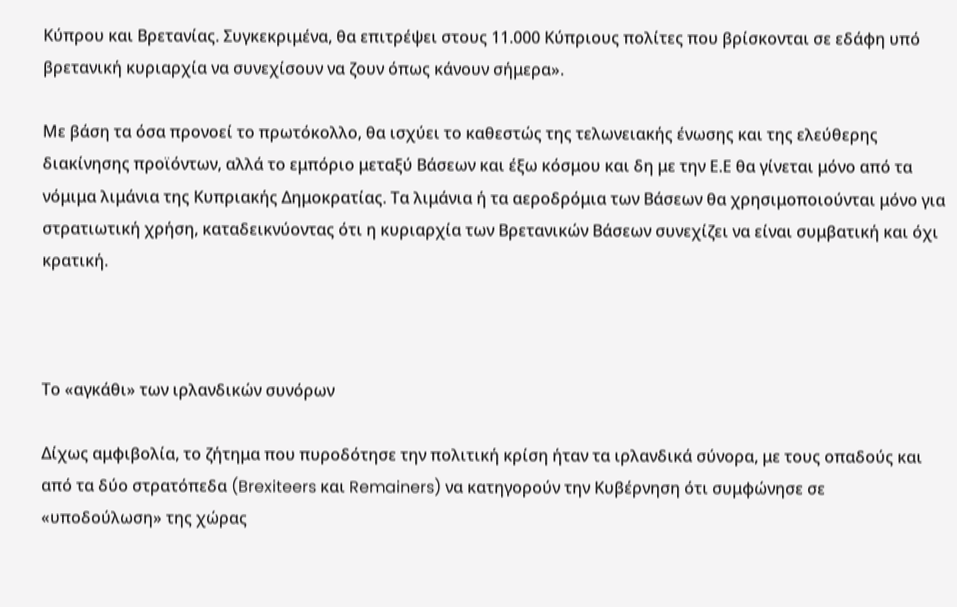Κύπρου και Βρετανίας. Συγκεκριμένα, θα επιτρέψει στους 11.000 Κύπριους πολίτες που βρίσκονται σε εδάφη υπό βρετανική κυριαρχία να συνεχίσουν να ζουν όπως κάνουν σήμερα».

Με βάση τα όσα προνοεί το πρωτόκολλο, θα ισχύει το καθεστώς της τελωνειακής ένωσης και της ελεύθερης διακίνησης προϊόντων, αλλά το εμπόριο μεταξύ Βάσεων και έξω κόσμου και δη με την Ε.Ε θα γίνεται μόνο από τα νόμιμα λιμάνια της Κυπριακής Δημοκρατίας. Τα λιμάνια ή τα αεροδρόμια των Βάσεων θα χρησιμοποιούνται μόνο για στρατιωτική χρήση, καταδεικνύοντας ότι η κυριαρχία των Βρετανικών Βάσεων συνεχίζει να είναι συμβατική και όχι κρατική.



Το «αγκάθι» των ιρλανδικών συνόρων

Δίχως αμφιβολία, το ζήτημα που πυροδότησε την πολιτική κρίση ήταν τα ιρλανδικά σύνορα, με τους οπαδούς και από τα δύο στρατόπεδα (Brexiteers και Remainers) να κατηγορούν την Κυβέρνηση ότι συμφώνησε σε «υποδούλωση» της χώρας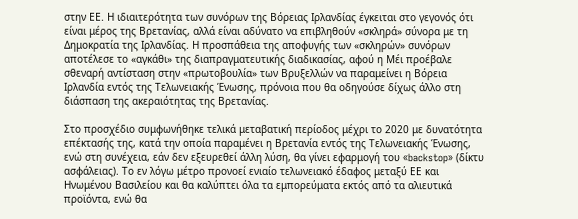στην ΕΕ. Η ιδιαιτερότητα των συνόρων της Βόρειας Ιρλανδίας έγκειται στο γεγονός ότι είναι μέρος της Βρετανίας, αλλά είναι αδύνατο να επιβληθούν «σκληρά» σύνορα με τη Δημοκρατία της Ιρλανδίας. Η προσπάθεια της αποφυγής των «σκληρών» συνόρων αποτέλεσε το «αγκάθι» της διαπραγματευτικής διαδικασίας, αφού η Μέι προέβαλε σθεναρή αντίσταση στην «πρωτοβουλία» των Βρυξελλών να παραμείνει η Βόρεια Ιρλανδία εντός της Τελωνειακής Ένωσης, πρόνοια που θα οδηγούσε δίχως άλλο στη διάσπαση της ακεραιότητας της Βρετανίας.

Στο προσχέδιο συμφωνήθηκε τελικά μεταβατική περίοδος μέχρι το 2020 με δυνατότητα επέκτασής της, κατά την οποία παραμένει η Βρετανία εντός της Τελωνειακής Ένωσης, ενώ στη συνέχεια, εάν δεν εξευρεθεί άλλη λύση, θα γίνει εφαρμογή του «backstop» (δίκτυ ασφάλειας). Το εν λόγω μέτρο προνοεί ενιαίο τελωνειακό έδαφος μεταξύ ΕΕ και Ηνωμένου Βασιλείου και θα καλύπτει όλα τα εμπορεύματα εκτός από τα αλιευτικά προϊόντα, ενώ θα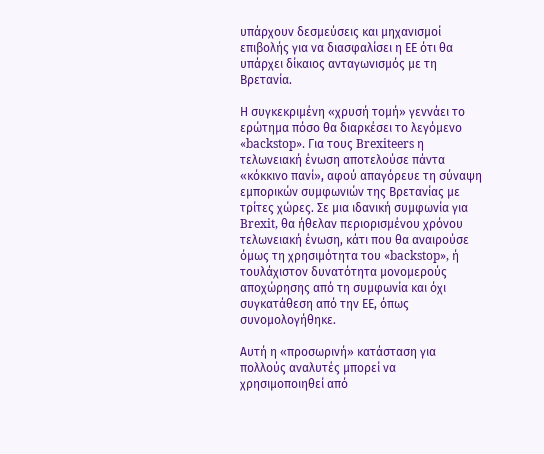υπάρχουν δεσμεύσεις και μηχανισμοί επιβολής για να διασφαλίσει η ΕΕ ότι θα υπάρχει δίκαιος ανταγωνισμός με τη Βρετανία.

Η συγκεκριμένη «χρυσή τομή» γεννάει το ερώτημα πόσο θα διαρκέσει το λεγόμενο «backstop». Για τους Brexiteers η τελωνειακή ένωση αποτελούσε πάντα «κόκκινο πανί», αφού απαγόρευε τη σύναψη εμπορικών συμφωνιών της Βρετανίας με τρίτες χώρες. Σε μια ιδανική συμφωνία για Brexit, θα ήθελαν περιορισμένου χρόνου τελωνειακή ένωση, κάτι που θα αναιρούσε όμως τη χρησιμότητα του «backstop», ή τουλάχιστον δυνατότητα μονομερούς αποχώρησης από τη συμφωνία και όχι συγκατάθεση από την ΕΕ, όπως συνομολογήθηκε.

Αυτή η «προσωρινή» κατάσταση για πολλούς αναλυτές μπορεί να χρησιμοποιηθεί από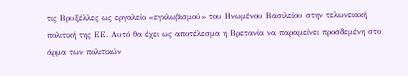τις Βρυξέλλες ως εργαλείο «εγκλωβισμού» του Ηνωμένου Βασιλείου στην τελωνειακή πολιτική της ΕΕ. Αυτό θα έχει ως αποτέλεσμα η Βρετανία να παραμείνει προσδεμένη στο άρμα των πολιτικών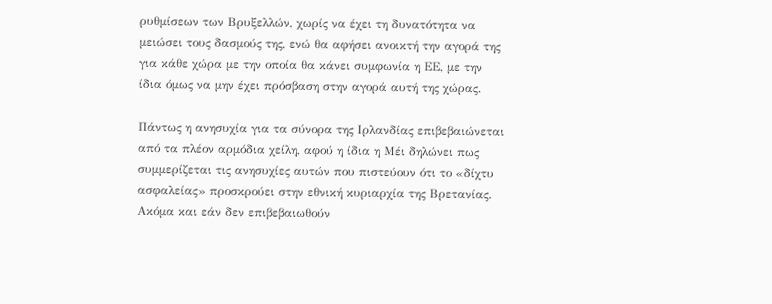ρυθμίσεων των Βρυξελλών, χωρίς να έχει τη δυνατότητα να μειώσει τους δασμούς της, ενώ θα αφήσει ανοικτή την αγορά της για κάθε χώρα με την οποία θα κάνει συμφωνία η ΕΕ, με την ίδια όμως να μην έχει πρόσβαση στην αγορά αυτή της χώρας.

Πάντως η ανησυχία για τα σύνορα της Ιρλανδίας επιβεβαιώνεται από τα πλέον αρμόδια χείλη, αφού η ίδια η Μέι δηλώνει πως συμμερίζεται τις ανησυχίες αυτών που πιστεύουν ότι το «δίχτυ ασφαλείας» προσκρούει στην εθνική κυριαρχία της Βρετανίας. Ακόμα και εάν δεν επιβεβαιωθούν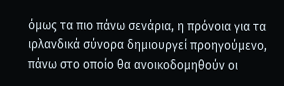όμως τα πιο πάνω σενάρια, η πρόνοια για τα ιρλανδικά σύνορα δημιουργεί προηγούμενο, πάνω στο οποίο θα ανοικοδομηθούν οι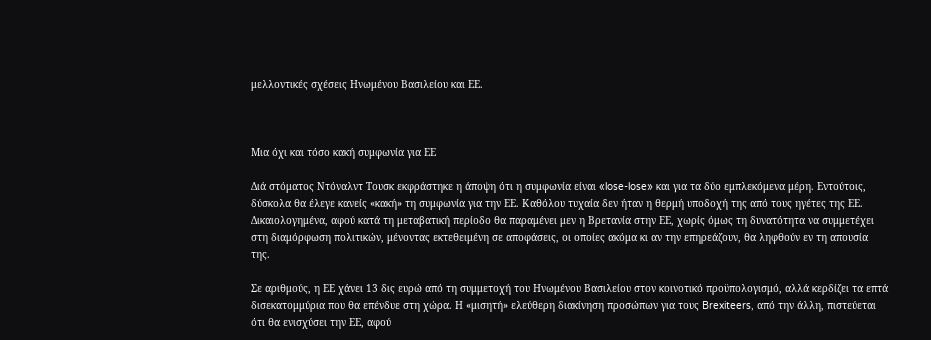μελλοντικές σχέσεις Ηνωμένου Βασιλείου και ΕΕ.



Μια όχι και τόσο κακή συμφωνία για ΕΕ

Διά στόματος Ντόναλντ Τουσκ εκφράστηκε η άποψη ότι η συμφωνία είναι «lose-lose» και για τα δύο εμπλεκόμενα μέρη. Εντούτοις, δύσκολα θα έλεγε κανείς «κακή» τη συμφωνία για την ΕΕ. Καθόλου τυχαία δεν ήταν η θερμή υποδοχή της από τους ηγέτες της ΕΕ. Δικαιολογημένα, αφού κατά τη μεταβατική περίοδο θα παραμένει μεν η Βρετανία στην ΕΕ, χωρίς όμως τη δυνατότητα να συμμετέχει στη διαμόρφωση πολιτικών, μένοντας εκτεθειμένη σε αποφάσεις, οι οποίες ακόμα κι αν την επηρεάζουν, θα ληφθούν εν τη απουσία της.

Σε αριθμούς, η ΕΕ χάνει 13 δις ευρώ από τη συμμετοχή του Ηνωμένου Βασιλείου στον κοινοτικό προϋπολογισμό, αλλά κερδίζει τα επτά δισεκατομμύρια που θα επένδυε στη χώρα. Η «μισητή» ελεύθερη διακίνηση προσώπων για τους Brexiteers, από την άλλη, πιστεύεται ότι θα ενισχύσει την ΕΕ, αφού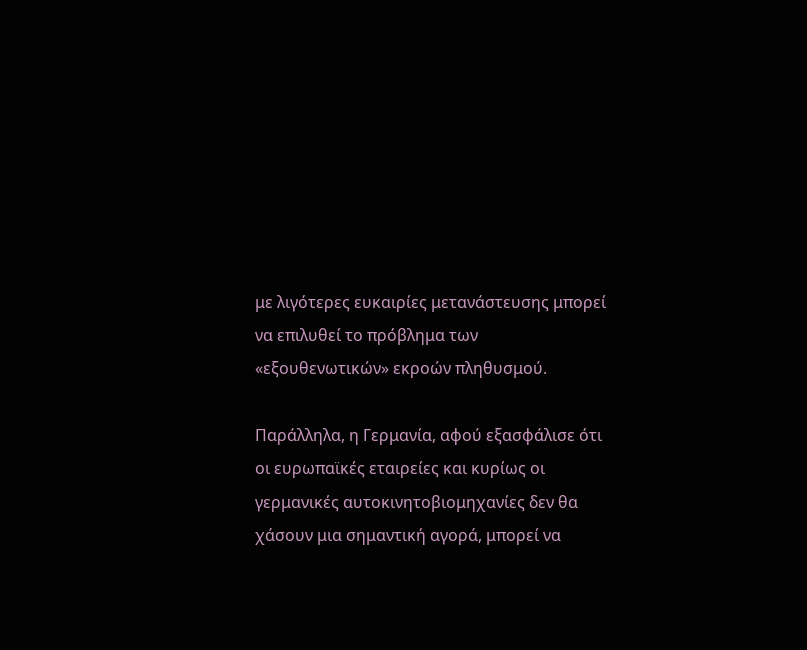με λιγότερες ευκαιρίες μετανάστευσης μπορεί να επιλυθεί το πρόβλημα των «εξουθενωτικών» εκροών πληθυσμού.

Παράλληλα, η Γερμανία, αφού εξασφάλισε ότι οι ευρωπαϊκές εταιρείες και κυρίως οι γερμανικές αυτοκινητοβιομηχανίες δεν θα χάσουν μια σημαντική αγορά, μπορεί να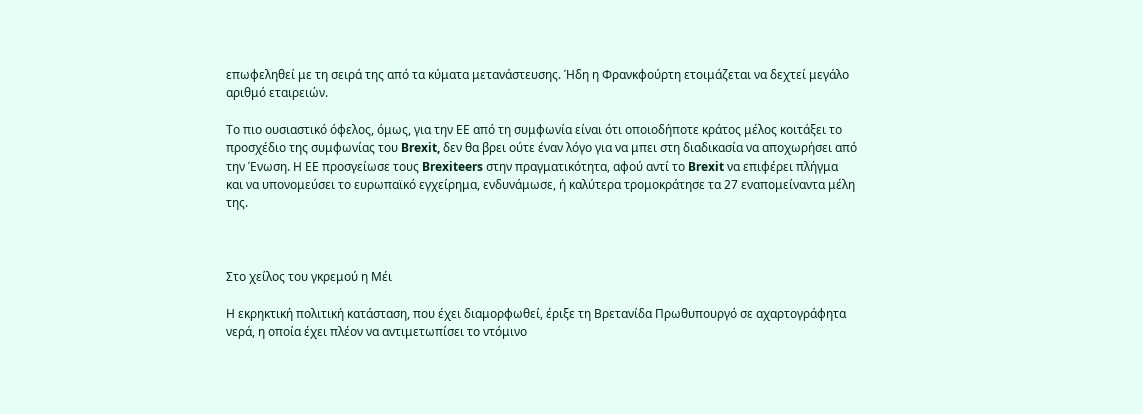επωφεληθεί με τη σειρά της από τα κύματα μετανάστευσης. Ήδη η Φρανκφούρτη ετοιμάζεται να δεχτεί μεγάλο αριθμό εταιρειών.

Το πιο ουσιαστικό όφελος, όμως, για την ΕΕ από τη συμφωνία είναι ότι οποιοδήποτε κράτος μέλος κοιτάξει το προσχέδιο της συμφωνίας του Brexit, δεν θα βρει ούτε έναν λόγο για να μπει στη διαδικασία να αποχωρήσει από την Ένωση. Η ΕΕ προσγείωσε τους Brexiteers στην πραγματικότητα, αφού αντί το Brexit να επιφέρει πλήγμα και να υπονομεύσει το ευρωπαϊκό εγχείρημα, ενδυνάμωσε, ή καλύτερα τρομοκράτησε τα 27 εναπομείναντα μέλη της.



Στο χείλος του γκρεμού η Μέι

Η εκρηκτική πολιτική κατάσταση, που έχει διαμορφωθεί, έριξε τη Βρετανίδα Πρωθυπουργό σε αχαρτογράφητα νερά, η οποία έχει πλέον να αντιμετωπίσει το ντόμινο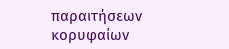παραιτήσεων κορυφαίων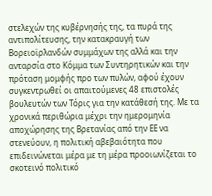στελεχών της κυβέρνησής της, τα πυρά της αντιπολίτευσης, την κατακραυγή των Βορειοϊρλανδών συμμάχων της αλλά και την ανταρσία στο Κόμμα των Συντηρητικών και την πρόταση μομφής προ των πυλών, αφού έχουν συγκεντρωθεί οι απαιτούμενες 48 επιστολές βουλευτών των Τόρις για την κατάθεσή της. Με τα χρονικά περιθώρια μέχρι την ημερομηνία αποχώρησης της Βρετανίας από την ΕΕ να στενεύουν, η πολιτική αβεβαιότητα που επιδεινώνεται μέρα με τη μέρα προοιωνίζεται το σκοτεινό πολιτικό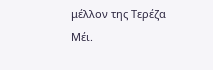μέλλον της Τερέζα Μέι.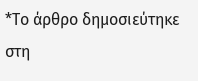*Το άρθρο δημοσιεύτηκε στη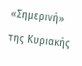«Σημερινή» της Κυριακής